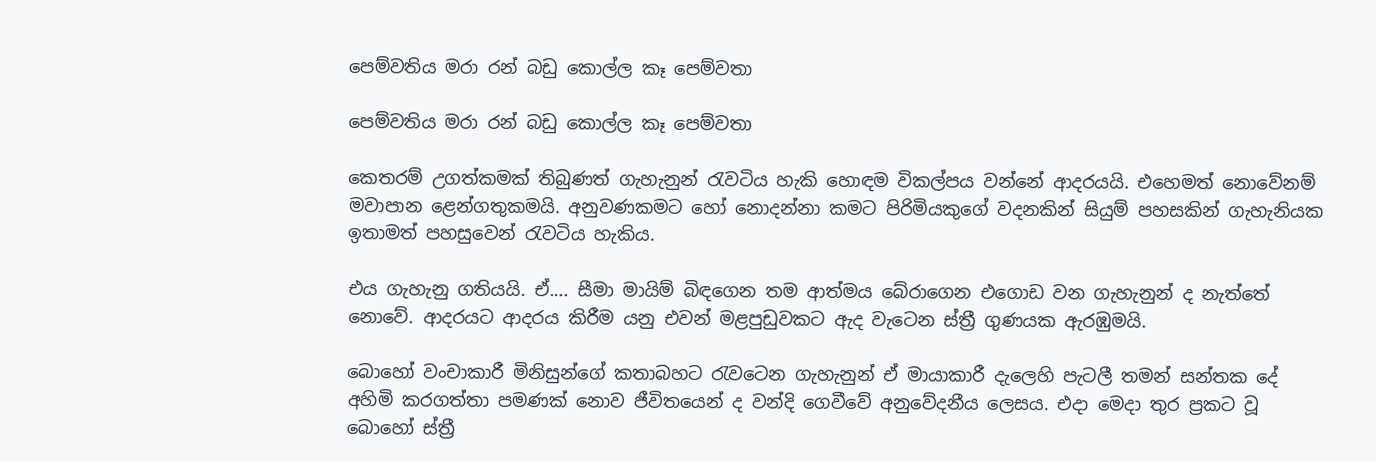පෙම්වතිය මරා රන් බඩු කොල්ල කෑ පෙම්වතා

පෙම්වතිය මරා රන් බඩු කොල්ල කෑ පෙම්වතා

කෙතරම් උගත්කමක් තිබුණත් ගැහැනුන් රැවටිය හැකි හොඳම විකල්පය වන්නේ ආදරයයි. එහෙමත් නොවේනම් මවාපාන ළෙන්ගතුකමයි. අනුවණකමට හෝ නොදන්නා කමට පිරිමියකුගේ වදනකින් සියුම් පහසකින් ගැහැනියක ඉතාමත් පහසුවෙන් රැවටිය හැකිය.

එය ගැහැනු ගතියයි. ඒ.... සීමා මායිම් බිඳගෙන තම ආත්මය බේරාගෙන එගොඩ වන ගැහැනුන් ද නැත්තේ නොවේ. ආදරයට ආදරය කිරීම යනු එවන් මළපුඩුවකට ඇද වැටෙන ස්ත්‍රී ගුණයක ඇරඹුමයි.

බොහෝ වංචාකාරී මිනිසුන්ගේ කතාබහට රැවටෙන ගැහැනුන් ඒ මායාකාරී දැලෙහි පැටලී තමන් සන්තක දේ අහිමි කරගත්තා පමණක් නොව ජීවිතයෙන් ද වන්දි ගෙවීවේ අනුවේදනීය ලෙසය. එදා මෙදා තුර ප්‍රකට වූ බොහෝ ස්ත්‍රී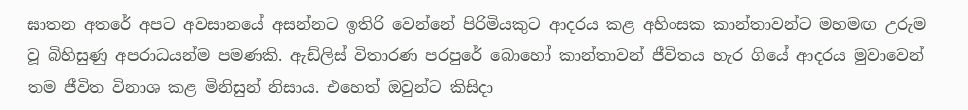ඝාතන අතරේ අපට අවසානයේ අසන්නට ඉතිරි වෙන්නේ පිරිමියකුට ආදරය කළ අහිංසක කාන්තාවන්ට මහමඟ උරුම වූ බිහිසුණු අපරාධයන්ම පමණකි. ඇඩ්ලිස් විතාරණ පරපුරේ බොහෝ කාන්තාවන් ජීවිතය හැර ගියේ ආදරය මුවාවෙන් තම ජීවිත විනාශ කළ මිනිසුන් නිසාය. එහෙත් ඔවුන්ට කිසිදා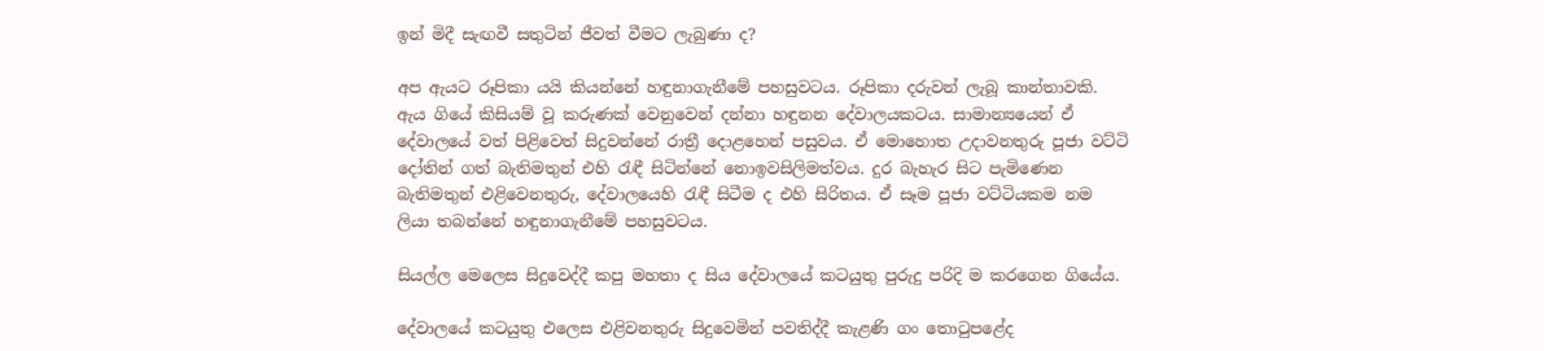ඉන් මිදී සැඟවී සතුටින් ජීවත් වීමට ලැබුණා ද?

අප ඇයට රූපිකා යයි කියන්නේ හඳුනාගැනීමේ පහසුවටය. රූපිකා දරුවන් ලැබූ කාන්තාවකි. ඇය ගියේ කිසියම් වූ කරුණක් වෙනුවෙන් දන්නා හඳුනන දේවාලයකටය. සාමාන්‍යයෙන් ඒ දේවාලයේ වත් පිළිවෙත් සිදුවන්නේ රාත්‍රී දොළහෙන් පසුවය. ඒ මොහොත උදාවනතුරු පූජා වට්ටි දෝතින් ගත් බැතිමතුන් එහි රැඳී සිටින්නේ නොඉවසිලිමත්වය. දුර බැහැර සිට පැමිණෙන බැතිමතුන් එළිවෙනතුරු, දේවාලයෙහි රැඳී සිටීම ද එහි සිරිතය. ඒ සෑම පූජා වට්ටියකම නම ලියා තබන්නේ හඳුනාගැනීමේ පහසුවටය.

සියල්ල මෙලෙස සිදුවෙද්දී කපු මහතා ද සිය දේවාලයේ කටයුතු පුරුදු පරිදි ම කරගෙන ගියේය.

දේවාලයේ කටයුතු එලෙස එළිවනතුරු සිදුවෙමින් පවතිද්දී කැළණි ගං තොටුපළේද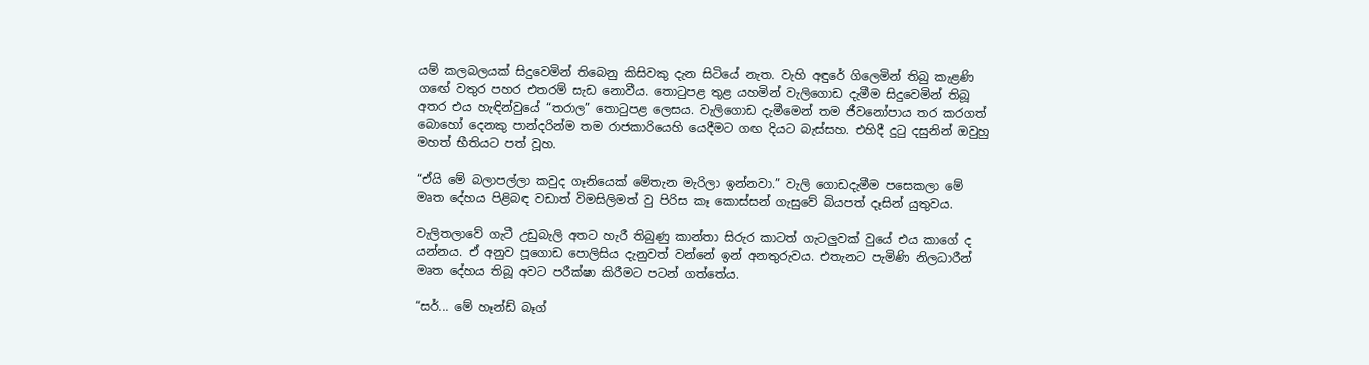යම් කලබලයක් සිදුවෙමින් තිබෙනු කිසිවකු දැන සිටියේ නැත. වැහි අඳුරේ ගිලෙමින් තිබු කැළණි ගඟේ වතුර පහර එතරම් සැඩ නොවීය. තොටුපළ තුළ යහමින් වැලිගොඩ දැමීම සිදුවෙමින් තිබූ අතර එය හැඳින්වුයේ “තරාල” තොටුපළ ලෙසය. වැලිගොඩ දැමීමෙන් තම ජීවනෝපාය තර කරගත් බොහෝ දෙනකු පාන්දරින්ම තම රාජකාරියෙහි යෙදීමට ගඟ දියට බැස්සහ. එහිදී දුටු දසුනින් ඔවුහු මහත් භීතියට පත් වූහ.

“ඒයි මේ බලාපල්ලා කවුද ගෑනියෙක් මේතැන මැරිලා ඉන්නවා.” වැලි ගොඩදැමීම පසෙකලා මේ මෘත දේහය පිළිබඳ වඩාත් විමසිලිමත් වු පිරිස කෑ කොස්සන් ගැසුවේ බියපත් දෑසින් යුතුවය.

වැලිතලාවේ ගැටී උඩුබැලි අතට හැරී තිබුණු කාන්තා සිරුර කාටත් ගැටලුවක් වුයේ එය කාගේ ද යන්නය. ඒ අනුව පූගොඩ පොලිසිය දැනුවත් වන්නේ ඉන් අනතුරුවය. එතැනට පැමිණි නිලධාරීන් මෘත දේහය තිබූ අවට පරීක්ෂා කිරීමට පටන් ගත්තේය.

“සර්... මේ හෑන්ඩ් බෑග්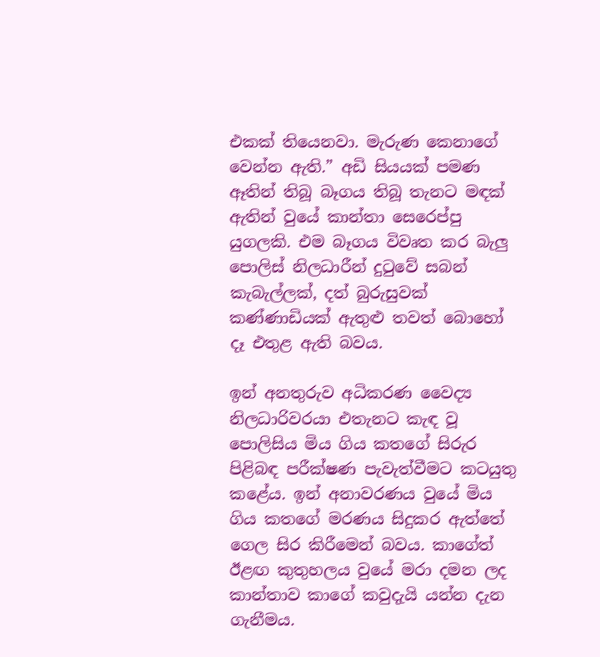එකක් තියෙනවා. මැරුණ කෙනාගේ වෙන්න ඇති.” අඩි සියයක් පමණ ඈතින් තිබූ බෑගය තිබූ තැනට මඳක් ඇතින් වුයේ කාන්තා සෙරෙප්පු යුගලකි. එම බෑගය විවෘත කර බැලු පොලිස් නිලධාරීන් දුටුවේ සබන් කැබැල්ලක්, දත් බුරුසුවක් කණ්ණාඩියක් ඇතුළු තවත් බොහෝ දෑ එතුළ ඇති බවය.

ඉන් අනතුරුව අධිකරණ වෛද්‍ය නිලධාරිවරයා එතැනට කැඳ වූ පොලිසිය මිය ගිය කතගේ සිරුර පිළිබඳ පරීක්ෂණ පැවැත්වීමට කටයුතු කළේය. ඉන් අනාවරණය වුයේ මිය ගිය කතගේ මරණය සිදුකර ඇත්තේ ගෙල සිර කිරීමෙන් බවය. කාගේත් ඊළඟ කුතුහලය වුයේ මරා දමන ලද කාන්තාව කාගේ කවුදැයි යන්න දැන ගැනීමය.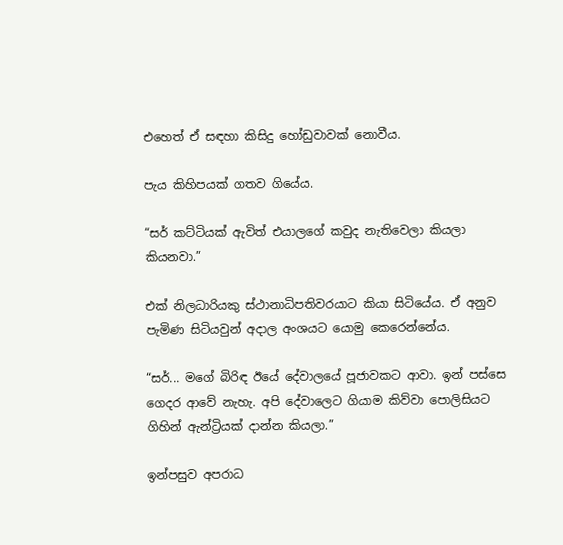එහෙත් ඒ සඳහා කිසිදු හෝඩුවාවක් නොවීය.

පැය කිහිපයක් ගතව ගියේය.

“සර් කට්ටියක් ඇවිත් එයාලගේ කවුද නැතිවෙලා කියලා කියනවා.”

එක් නිලධාරියකු ස්ථානාධිපතිවරයාට කියා සිටියේය. ඒ අනුව පැමිණ සිටියවුන් අදාල අංශයට යොමු කෙරෙන්නේය.

“සර්... මගේ බිරිඳ ඊයේ දේවාලයේ පූජාවකට ආවා. ඉන් පස්සෙ ගෙදර ආවේ නැහැ. අපි දේවාලෙට ගියාම කිව්වා පොලිසියට ගිහින් ඇන්ට්‍රියක් දාන්න කියලා.”

ඉන්පසුව අපරාධ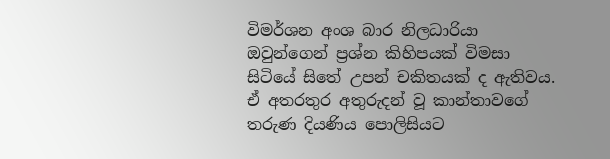විමර්ශන අංශ බාර නිලධාරියා ඔවුන්ගෙන් ප්‍රශ්න කිහිපයක් විමසා සිටියේ සිතේ උපන් චකිතයක් ද ඇතිවය. ඒ අතරතුර අතුරුදන් වූ කාන්තාවගේ තරුණ දියණිය පොලිසියට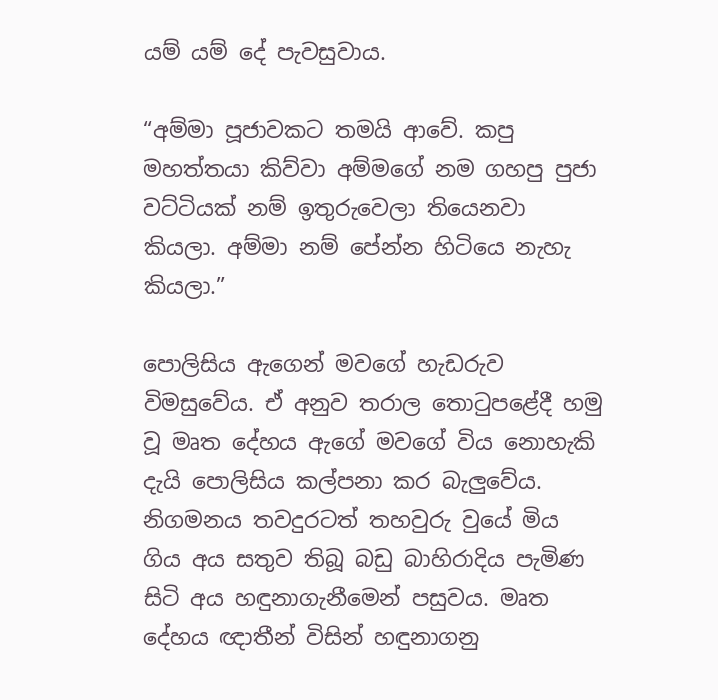යම් යම් දේ පැවසුවාය.

“අම්මා පූජාවකට තමයි ආවේ. කපු මහත්තයා කිව්වා අම්මගේ නම ගහපු පුජා වට්ටියක් නම් ඉතුරුවෙලා තියෙනවා කියලා. අම්මා නම් පේන්න හිටියෙ නැහැ කියලා.”

පොලිසිය ඇගෙන් මවගේ හැඩරුව විමසුවේය. ඒ අනුව තරාල තොටුපළේදී හමු වූ මෘත දේහය ඇගේ මවගේ විය නොහැකි දැයි පොලිසිය කල්පනා කර බැලුවේය. නිගමනය තවදුරටත් තහවුරු වුයේ මිය ගිය අය සතුව තිබූ බඩු බාහිරාදිය පැමිණ සිටි අය හඳුනාගැනීමෙන් පසුවය. මෘත දේහය ඥාතීන් විසින් හඳුනාගනු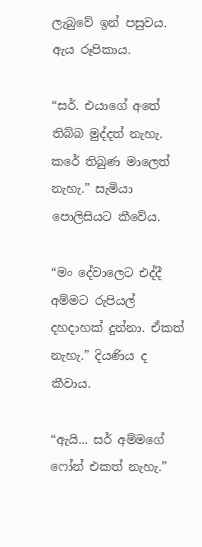ලැබුවේ ඉන් පසුවය. ඇය රූපිකාය.

“සර්. එයාගේ අතේ තිබ්බ මුද්දත් නැහැ. කරේ තිබුණ මාලෙත් නැහැ.” සැමියා පොලිසියට කීවේය.

“මං දේවාලෙට එද්දී අම්මට රුපියල් දහදාහක් දුන්නා. ඒකත් නැහැ.” දියණිය ද කීවාය.

“ඇයි... සර් අම්මගේ ෆෝන් එකත් නැහැ.”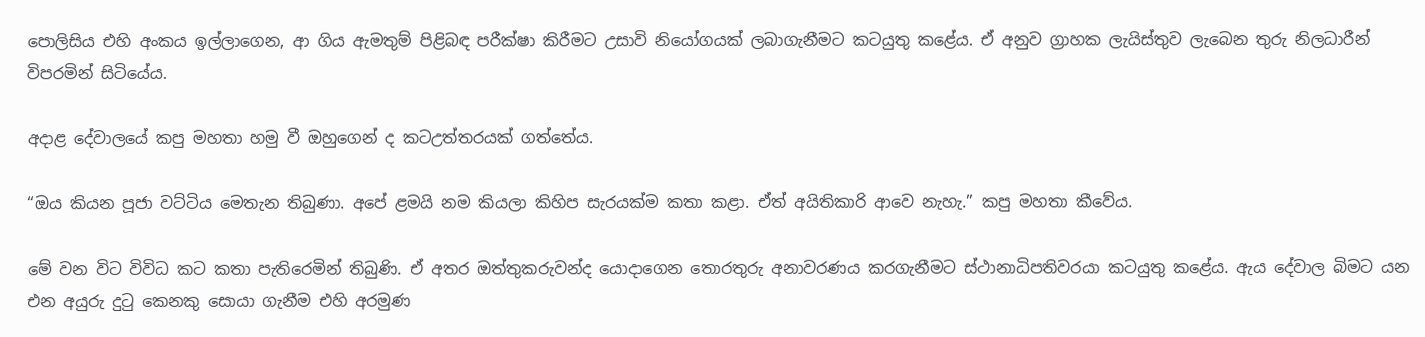පොලිසිය එහි අංකය ඉල්ලාගෙන, ආ ගිය ඇමතුම් පිළිබඳ පරීක්ෂා කිරීමට උසාවි නියෝගයක් ලබාගැනීමට කටයුතු කළේය. ඒ අනුව ග්‍රාහක ලැයිස්තුව ලැබෙන තුරු නිලධාරීන් විපරමින් සිටියේය.

අදාළ දේවාලයේ කපු මහතා හමු වී ඔහුගෙන් ද කටඋත්තරයක් ගත්තේය.

“ඔය කියන පූජා වට්ටිය මෙතැන තිබුණා. අපේ ළමයි නම කියලා කිහිප සැරයක්ම කතා කළා. ඒත් අයිතිකාරි ආවෙ නැහැ.” කපු මහතා කීවේය.

මේ වන විට විවිධ කට කතා පැතිරෙමින් තිබුණි. ඒ අතර ඔත්තුකරුවන්ද යොදාගෙන තොරතුරු අනාවරණය කරගැනීමට ස්ථානාධිපතිවරයා කටයුතු කළේය. ඇය දේවාල බිමට යන එන අයුරු දුටු කෙනකු සොයා ගැනීම එහි අරමුණ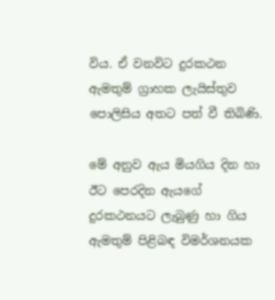විය. ඒ වනවිට දුරකථන ඇමතුම් ග්‍රාහක ලැයිස්තුව පොලිසිය අතට පත් වී තිබිණි.

මේ අනුව ඇය මියගිය දින හා ඊට පෙරදින ඇයගේ දුරකථනයට ලැබුණු හා ගිය ඇමතුම් පිළිබඳ විමර්ශනයක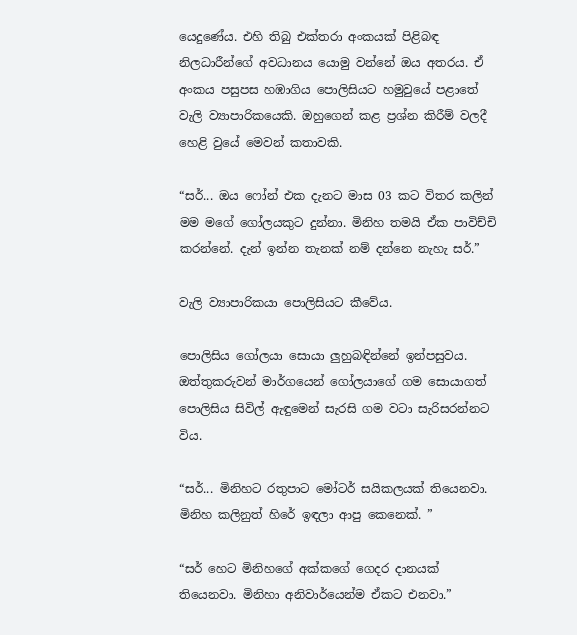යෙදුණේය. එහි තිබු එක්තරා අංකයක් පිළිබඳ නිලධාරීන්ගේ අවධානය යොමු වන්නේ ඔය අතරය. ඒ අංකය පසුපස හඹාගිය පොලිසියට හමුවුයේ පළාතේ වැලි ව්‍යාපාරිකයෙකි. ඔහුගෙන් කළ ප්‍රශ්න කිරීම් වලදී හෙළි වුයේ මෙවන් කතාවකි.

“සර්... ඔය ෆෝන් එක දැනට මාස 03 කට විතර කලින් මම මගේ ගෝලයකුට දුන්නා. මිනිහ තමයි ඒක පාවිච්චි කරන්නේ. දැන් ඉන්න තැනක් නම් දන්නෙ නැහැ සර්.”

වැලි ව්‍යාපාරිකයා පොලිසියට කීවේය.

පොලිසිය ගෝලයා සොයා ලුහුබඳින්නේ ඉන්පසුවය. ඔත්තුකරුවන් මාර්ගයෙන් ගෝලයාගේ ගම සොයාගත් පොලිසිය සිවිල් ඇඳුමෙන් සැරසි ගම වටා සැරිසරන්නට විය.

“සර්... මිනිහට රතුපාට මෝටර් සයිකලයක් තියෙනවා. මිනිහ කලිනුත් හිරේ ඉඳලා ආපු කෙනෙක්. ”

“සර් හෙට මිනිහගේ අක්කගේ ගෙදර දානයක් තියෙනවා. මිනිහා අනිවාර්යෙන්ම ඒකට එනවා.”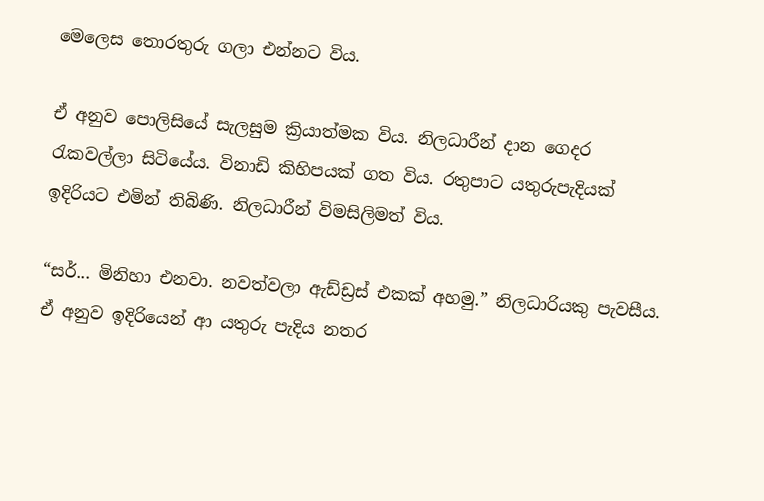මෙලෙස තොරතුරු ගලා එන්නට විය.

ඒ අනුව පොලිසියේ සැලසුම ක්‍රියාත්මක විය. නිලධාරීන් දාන ගෙදර රැකවල්ලා සිටියේය. විනාඩි කිහිපයක් ගත විය. රතුපාට යතුරුපැදියක් ඉදිරියට එමින් තිබිණි. නිලධාරීන් විමසිලිමත් විය.

“සර්... මිනිහා එනවා. නවත්වලා ඇඩ්ඩ්‍රස් එකක් අහමු.” නිලධාරියකු පැවසීය. ඒ අනුව ඉදිරියෙන් ආ යතුරු පැදිය නතර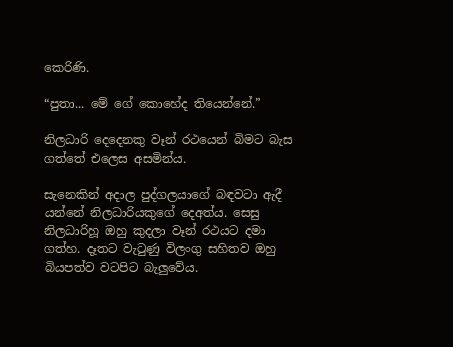කෙරිණි.

“පුතා... මේ ගේ කොහේද තියෙන්නේ.”

නිලධාරි දෙදෙනකු වෑන් රථයෙන් බිමට බැස ගත්තේ එලෙස අසමින්ය.

සැනෙකින් අදාල පුද්ගලයාගේ බඳවටා ඇදී යන්නේ නිලධාරියකුගේ දෙඅත්ය. සෙසු නිලධාරිහූ ඔහු කුදලා වෑන් රථයට දමා ගත්හ. දෑතට වැටුණු විලංගු සහිතව ඔහු බියපත්ව වටපිට බැලුවේය.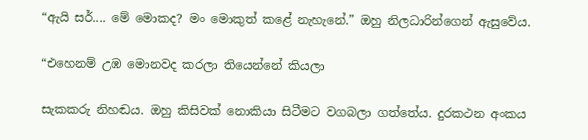“ඇයි සර්.... මේ මොකද? මං මොකුත් කළේ නැහැනේ.” ඔහු නිලධාරින්ගෙන් ඇසුවේය.

“එහෙනම් උඹ මොනවද කරලා තියෙන්නේ කියලා

සැකකරු නිහඬය. ඔහු කිසිවක් නොකියා සිටීමට වගබලා ගත්තේය. දුරකථන අංකය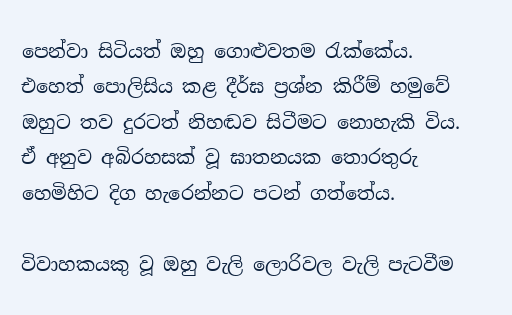පෙන්වා සිටියත් ඔහු ගොළුවතම රැක්කේය. එහෙත් පොලිසිය කළ දීර්ඝ ප්‍රශ්න කිරීම් හමුවේ ඔහුට තව දුරටත් නිහඬව සිටීමට නොහැකි විය. ඒ අනුව අබිරහසක් වූ ඝාතනයක තොරතුරු හෙමිහිට දිග හැරෙන්නට පටන් ගත්තේය.

විවාහකයකු වූ ඔහු වැලි ලොරිවල වැලි පැටවීම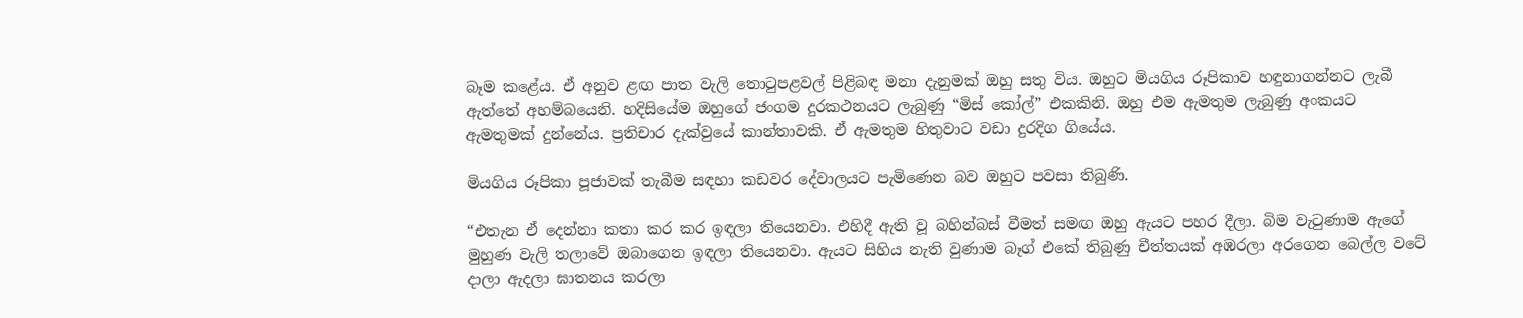බෑම කළේය. ඒ අනුව ළඟ පාත වැලි තොටුපළවල් පිළිබඳ මනා දැනුමක් ඔහු සතු විය. ඔහුට මියගිය රූපිකාව හඳුනාගන්නට ලැබී ඇත්තේ අහම්බයෙනි. හදිසියේම ඔහුගේ ජංගම දුරකථනයට ලැබුණු “මිස් කෝල්” එකකිනි. ඔහු එම ඇමතුම ලැබුණු අංකයට ඇමතුමක් දුන්නේය. ප්‍රතිචාර දැක්වුයේ කාන්තාවකි. ඒ ඇමතුම හිතුවාට වඩා දුරදිග ගියේය.

මියගිය රූපිකා පූජාවක් තැබීම සඳහා කඩවර දේවාලයට පැමිණෙන බව ඔහුට පවසා තිබුණි.

“එතැන ඒ දෙන්නා කතා කර කර ඉඳලා තියෙනවා. එහිදී ඇති වූ බහින්බස් වීමත් සමඟ ඔහු ඇයට පහර දීලා. බිම වැටුණාම ඇගේ මුහුණ වැලි තලාවේ ඔබාගෙන ඉඳලා තියෙනවා. ඇයට සිහිය නැති වුණාම බෑග් එකේ තිබුණු චීත්තයක් අඹරලා අරගෙන බෙල්ල වටේ දාලා ඇදලා ඝාතනය කරලා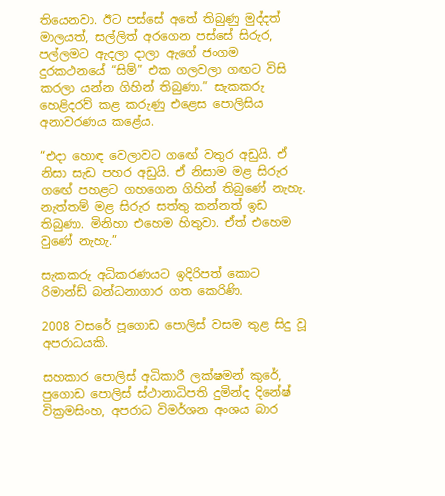තියෙනවා. ඊට පස්සේ අතේ තිබුණු මුද්දත් මාලයත්, සල්ලිත් අරගෙන පස්සේ සිරුර, පල්ලමට ඇදලා දාලා ඇගේ ජංගම දුරකථනයේ “සිම්” එක ගලවලා ගඟට විසි කරලා යන්න ගිහින් තිබුණා.” සැකකරු හෙළිදරව් කළ කරුණු එළෙස පොලිසිය අනාවරණය කළේය.

“එදා හොඳ වෙලාවට ගඟේ වතුර අඩුයි. ඒ නිසා සැඩ පහර අඩුයි. ඒ නිසාම මළ සිරුර ගඟේ පහළට ගහගෙන ගිහින් තිබුණේ නැහැ. නැත්තම් මළ සිරුර සත්තු කන්නත් ඉඩ තිබුණා. මිනිහා එහෙම හිතුවා. ඒත් එහෙම වුණේ නැහැ.”

සැකකරු අධිකරණයට ඉදිරිපත් කොට රිමාන්ඩ් බන්ධනාගාර ගත කෙරිණි.

2008 වසරේ පූගොඩ පොලිස් වසම තුළ සිදු වූ අපරාධයකි.

සහකාර පොලිස් අධිකාරී ලක්ෂමන් කුරේ, පුගොඩ පොලිස් ස්ථානාධිපති දුමින්ද දිනේෂ් වික්‍රමසිංහ, අපරාධ විමර්ශන අංශය බාර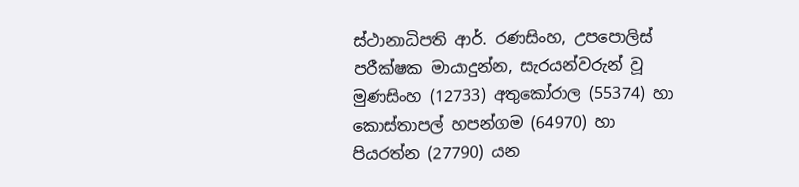ස්ථානාධිපති ආර්. රණසිංහ, උපපොලිස් පරීක්ෂක මායාදුන්න, සැරයන්වරුන් වූ මුණසිංහ (12733) අතුකෝරාල (55374) හා කොස්තාපල් හපන්ගම (64970) හා පියරත්න (27790) යන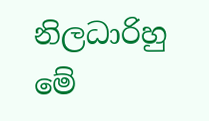නිලධාරිහු මේ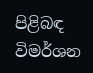පිළිබඳ විමර්ශන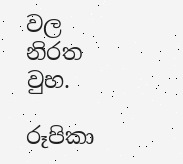වල නිරත වුහ.

රූපිකා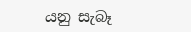යනු සැබෑ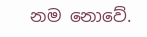නම නොවේ.